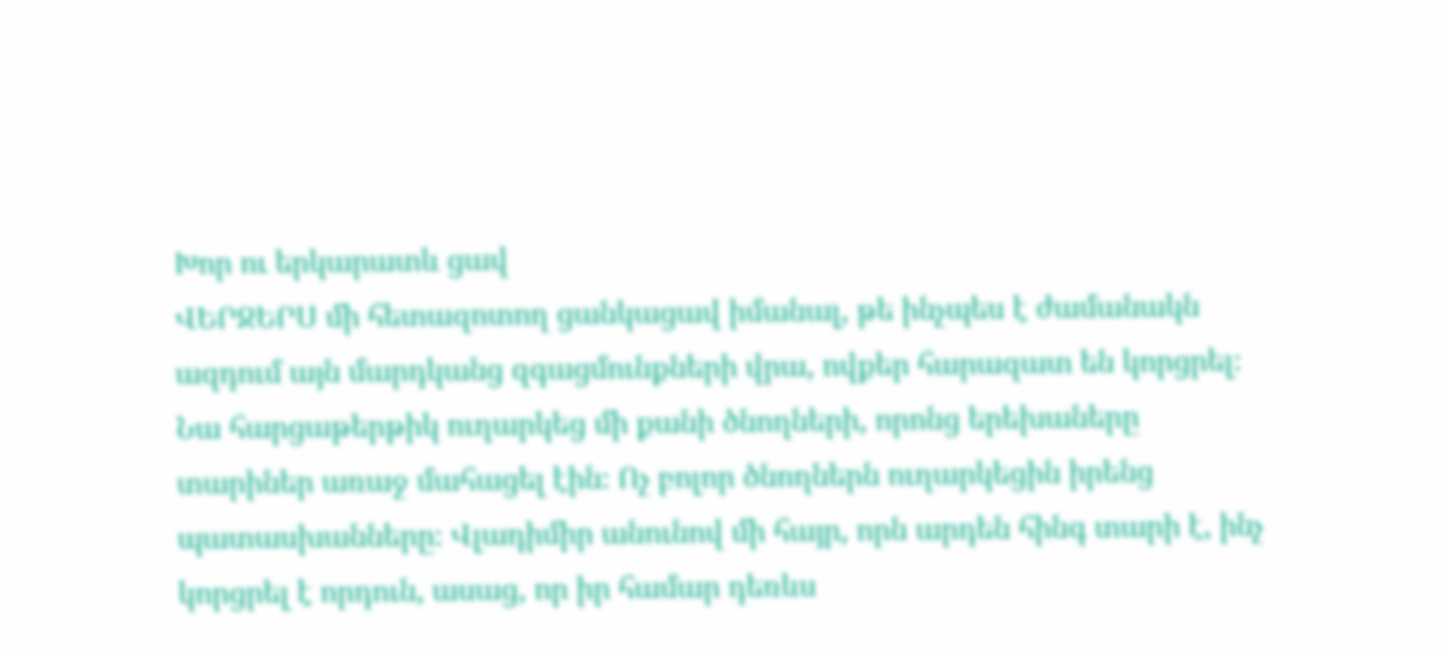Խոր ու երկարատև ցավ
ՎԵՐՋԵՐՍ մի հետազոտող ցանկացավ իմանալ, թե ինչպես է ժամանակն ազդում այն մարդկանց զգացմունքների վրա, ովքեր հարազատ են կորցրել։ Նա հարցաթերթիկ ուղարկեց մի քանի ծնողների, որոնց երեխաները տարիներ առաջ մահացել էին։ Ոչ բոլոր ծնողներն ուղարկեցին իրենց պատասխանները։ Վլադիմիր անունով մի հայր, որն արդեն հինգ տարի է, ինչ կորցրել է որդուն, ասաց, որ իր համար դեռևս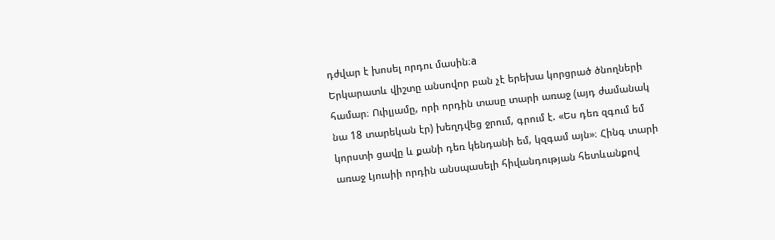դժվար է խոսել որդու մասին։a
Երկարատև վիշտը անսովոր բան չէ երեխա կորցրած ծնողների համար։ Ուիլյամը, որի որդին տասը տարի առաջ (այդ ժամանակ նա 18 տարեկան էր) խեղդվեց ջրում, գրում է. «Ես դեռ զգում եմ կորստի ցավը և քանի դեռ կենդանի եմ, կզգամ այն»։ Հինգ տարի առաջ Լյուսիի որդին անսպասելի հիվանդության հետևանքով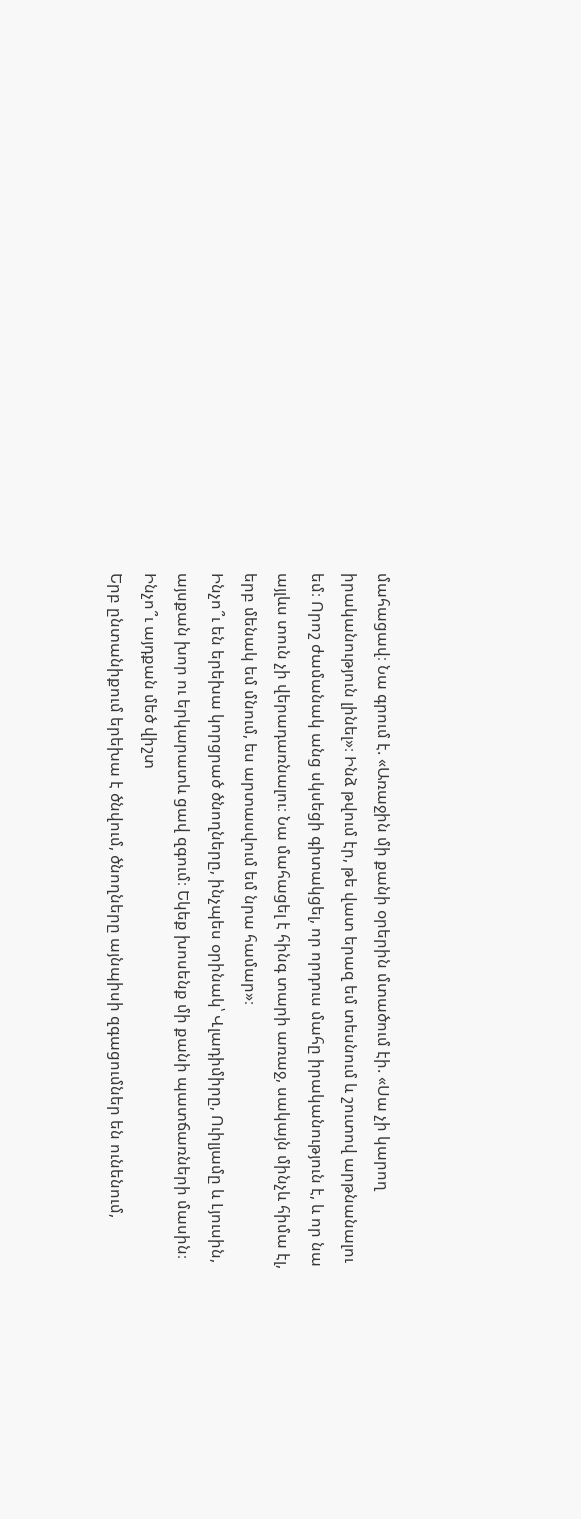մահացավ։ Նա գրում է. «Առաջին մի քանի օրերին մտածում էի. «Սա չի կարող իրականություն լինել»։ Ինձ թվում էր, թե վատ երազ եմ տեսնում և շուտով արթնանալու եմ։ Որոշ ժամանակ անց սկսեցի գիտակցել, որ որդուս մահը իրականություն է, և որ նա այլևս տուն չի վերադառնալու։ Նա մահացել է հինգ տարի առաջ, սակայն մինչև հիմա էլ, երբ մենակ եմ մնում, ես արտասվում եմ նրա համար»։
Ինչո՞ւ են երեխա կորցրած ծնողները, ինչպես օրինակ՝ Վլադիմիրը, Ուիլյամը և Լյուսին, այսքան խոր ու երկարատև ցավ զգում։ Եկեք խոսենք մի քանի պատճառների մասին։
Ինչո՞ւ այդքան մեծ վիշտ
Երբ ընտանիքում երեխա է ծնվում, ծնողները այնպիսի զգացումներ են ունենում,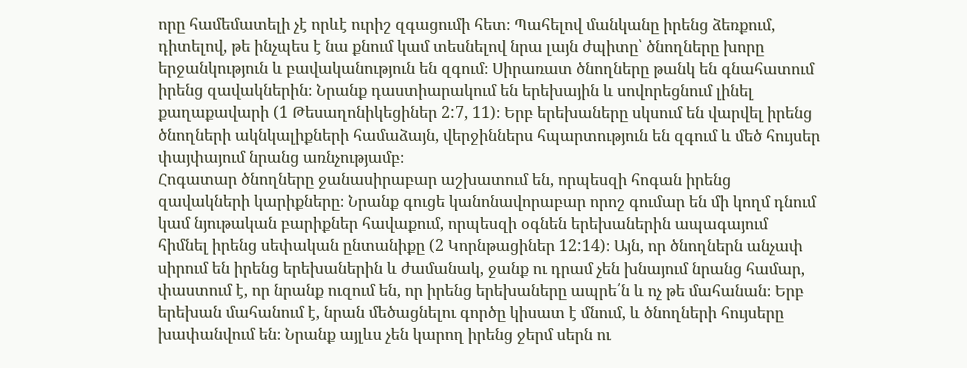որը համեմատելի չէ որևէ ուրիշ զգացումի հետ։ Պահելով մանկանը իրենց ձեռքում, դիտելով, թե ինչպես է նա քնում կամ տեսնելով նրա լայն ժպիտը՝ ծնողները խորը երջանկություն և բավականություն են զգում։ Սիրառատ ծնողները թանկ են գնահատում իրենց զավակներին։ Նրանք դաստիարակում են երեխային և սովորեցնում լինել քաղաքավարի (1 Թեսաղոնիկեցիներ 2:7, 11)։ Երբ երեխաները սկսում են վարվել իրենց ծնողների ակնկալիքների համաձայն, վերջիններս հպարտություն են զգում և մեծ հույսեր փայփայում նրանց առնչությամբ։
Հոգատար ծնողները ջանասիրաբար աշխատում են, որպեսզի հոգան իրենց զավակների կարիքները։ Նրանք գուցե կանոնավորաբար որոշ գումար են մի կողմ դնում կամ նյութական բարիքներ հավաքում, որպեսզի օգնեն երեխաներին ապագայում հիմնել իրենց սեփական ընտանիքը (2 Կորնթացիներ 12:14)։ Այն, որ ծնողներն անչափ սիրում են իրենց երեխաներին և ժամանակ, ջանք ու դրամ չեն խնայում նրանց համար, փաստում է, որ նրանք ուզում են, որ իրենց երեխաները ապրե՛ն և ոչ թե մահանան։ Երբ երեխան մահանում է, նրան մեծացնելու գործը կիսատ է մնում, և ծնողների հույսերը խափանվում են։ Նրանք այլևս չեն կարող իրենց ջերմ սերն ու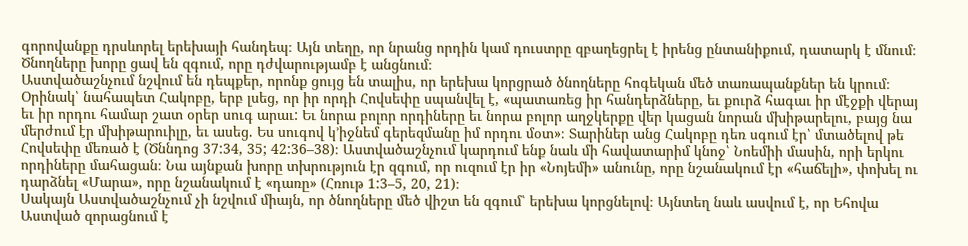գորովանքը դրսևորել երեխայի հանդեպ։ Այն տեղը, որ նրանց որդին կամ դուստրը զբաղեցրել է իրենց ընտանիքում, դատարկ է մնում։ Ծնողները խորը ցավ են զգում, որը դժվարությամբ է անցնում։
Աստվածաշնչում նշվում են դեպքեր, որոնք ցույց են տալիս, որ երեխա կորցրած ծնողները հոգեկան մեծ տառապանքներ են կրում։ Օրինակ՝ նահապետ Հակոբը, երբ լսեց, որ իր որդի Հովսեփը սպանվել է, «պատառեց իր հանդերձները, եւ քուրձ հագաւ իր մէջքի վերայ եւ իր որդու համար շատ օրեր սուգ արաւ: Եւ նորա բոլոր որդիները եւ նորա բոլոր աղջկերքը վեր կացան նորան մխիթարելու, բայց նա մերժում էր մխիթարուիլը, եւ ասեց. Ես սուգով կ’իջնեմ գերեզմանը իմ որդու մօտ»։ Տարիներ անց Հակոբը դեռ սգում էր՝ մտածելով թե Հովսեփը մեռած է (Ծննդոց 37:34, 35; 42:36–38)։ Աստվածաշնչում կարդում ենք նաև մի հավատարիմ կնոջ՝ Նոեմիի մասին, որի երկու որդիները մահացան։ Նա այնքան խորը տխրություն էր զգում, որ ուզում էր իր «Նոյեմի» անունը, որը նշանակում էր «հաճելի», փոխել ու դարձնել «Մարա», որը նշանակում է «դառը» (Հռութ 1:3–5, 20, 21)։
Սակայն Աստվածաշնչում չի նշվում միայն, որ ծնողները մեծ վիշտ են զգում՝ երեխա կորցնելով։ Այնտեղ նաև ասվում է, որ Եհովա Աստված զորացնում է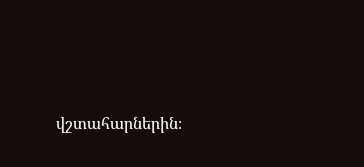վշտահարներին։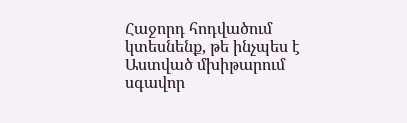Հաջորդ հոդվածում կտեսնենք, թե ինչպես է Աստված մխիթարում սգավոր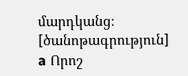մարդկանց։
[ծանոթագրություն]
a Որոշ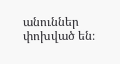անուններ փոխված են։